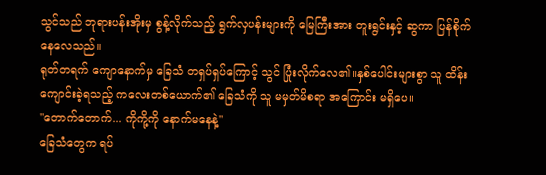သွင်သည် ဘုရားပန်းအိုးမှ စွန့်လိုက်သည့် ရွက်လှပန်းများကို မြေကြီးအား တူးရွင်းနှင့် ဆွကာ ပြန်စိုက်နေလေသည်။
ရုတ်တရက် ကျောနောက်မှ ခြေသံ တရှပ်ရှပ်ကြောင့် သွင် ပြုံးလိုက်လေ၏။နှစ်ပေါင်းများစွာ သူ ထိန်းကျောင်းခဲ့ရသည့် ကလေးတစ်ယောက်၏ ခြေသံကို သူ မမှတ်မိစရာ အကြောင်း မရှိပေ။
"တောက်တောက်... ကိုကို့ကို နောက်မနေနဲ့"
ခြေသံတွေက ရပ်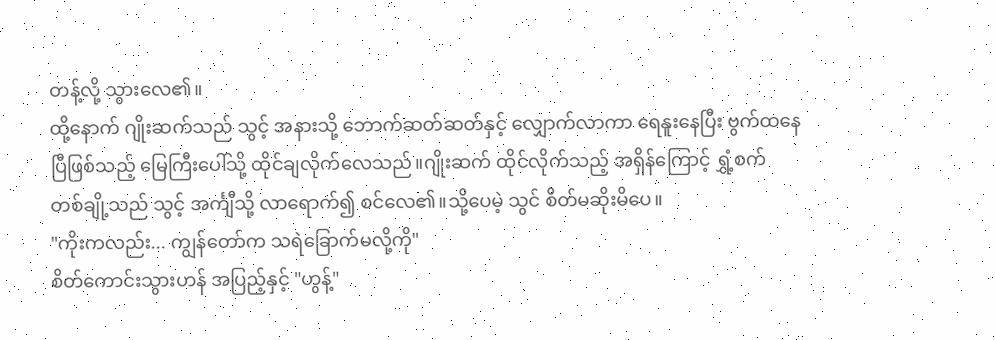တန့်လို့ သွားလေ၏။
ထို့နောက် ဂျိုးဆက်သည် သွင့် အနားသို့ ဘောက်ဆတ်ဆတ်နှင့် လျှောက်လာကာ ရေနူးနေပြီး ဗွက်ထနေပြီဖြစ်သည့် မြေကြီးပေါ်သို့ ထိုင်ချလိုက်လေသည်။ဂျိုးဆက် ထိုင်လိုက်သည့် အရှိန်ကြောင့် ရွှံ့စက် တစ်ချို့သည် သွင့် အင်္ကျီသို့ လာရောက်၍ စင်လေ၏။သို့ပေမဲ့ သွင် စိတ်မဆိုးမိပေ။
"ကိုးကလည်း... ကျွန်တော်က သရဲခြောက်မလို့ကို"
စိတ်ကောင်းသွားဟန် အပြည့်နှင့် "ဟွန့်"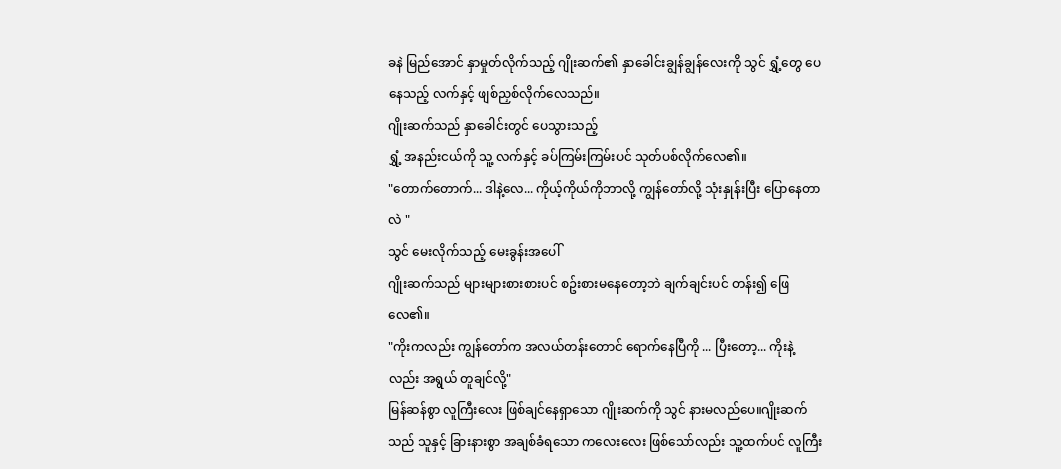ခနဲ မြည်အောင် နှာမှုတ်လိုက်သည့် ဂျိုးဆက်၏ နှာခေါင်းချွန်ချွန်လေးကို သွင် ရွှံ့တွေ ပေနေသည့် လက်နှင့် ဖျစ်ညှစ်လိုက်လေသည်။
ဂျိုးဆက်သည် နှာခေါင်းတွင် ပေသွားသည့်
ရွှံ့ အနည်းငယ်ကို သူ့ လက်နှင့် ခပ်ကြမ်းကြမ်းပင် သုတ်ပစ်လိုက်လေ၏။
"တောက်တောက်... ဒါနဲ့လေ... ကိုယ့်ကိုယ်ကိုဘာလို့ ကျွန်တော်လို့ သုံးနှုန်းပြီး ပြောနေတာလဲ "
သွင် မေးလိုက်သည့် မေးခွန်းအပေါ်
ဂျိုးဆက်သည် များများစားစားပင် စဥ်းစားမနေတော့ဘဲ ချက်ချင်းပင် တန်း၍ ဖြေလေ၏။
"ကိုးကလည်း ကျွန်တော်က အလယ်တန်းတောင် ရောက်နေပြီကို ... ပြီးတော့... ကိုးနဲ့လည်း အရွယ် တူချင်လို့"
မြန်ဆန်စွာ လူကြီးလေး ဖြစ်ချင်နေရှာသော ဂျိုးဆက်ကို သွင် နားမလည်ပေ။ဂျိုးဆက်သည် သူနှင့် ခြားနားစွာ အချစ်ခံရသော ကလေးလေး ဖြစ်သော်လည်း သူ့ထက်ပင် လူကြီး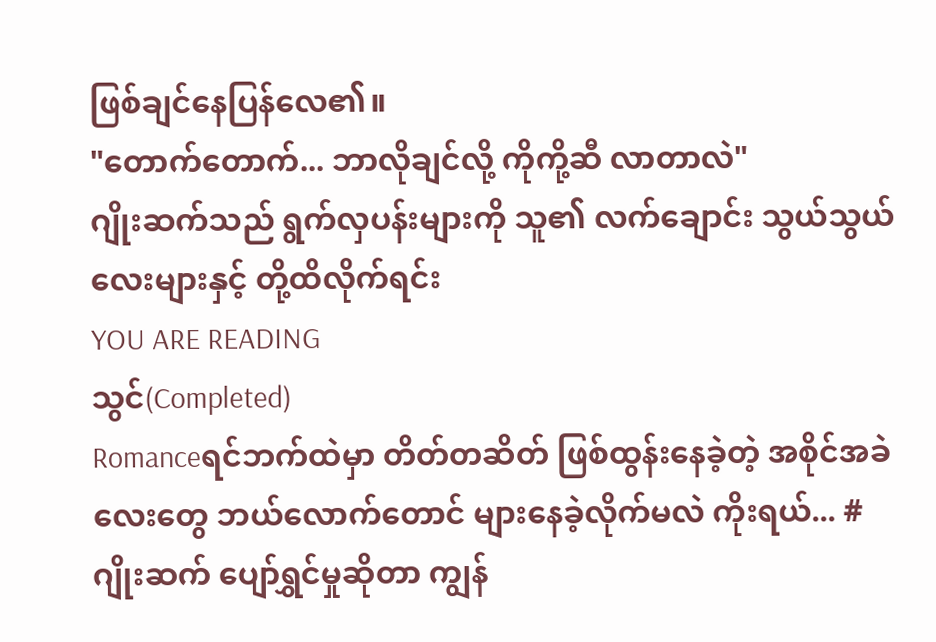ဖြစ်ချင်နေပြန်လေ၏။
"တောက်တောက်... ဘာလိုချင်လို့ ကိုကို့ဆီ လာတာလဲ"
ဂျိုးဆက်သည် ရွက်လှပန်းများကို သူ၏ လက်ချောင်း သွယ်သွယ်လေးများနှင့် တို့ထိလိုက်ရင်း
YOU ARE READING
သွင်(Completed)
Romanceရင်ဘက်ထဲမှာ တိတ်တဆိတ် ဖြစ်ထွန်းနေခဲ့တဲ့ အစိုင်အခဲလေးတွေ ဘယ်လောက်တောင် များနေခဲ့လိုက်မလဲ ကိုးရယ်... #ဂျိုးဆက် ပျော်ရွှင်မှုဆိုတာ ကျွန်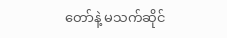တော်နဲ့ မသက်ဆိုင်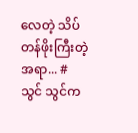လေတဲ့ သိပ်တန်ဖိုးကြီးတဲ့ အရာ... #သွင် သွင်က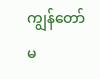ကျွန်တော် မ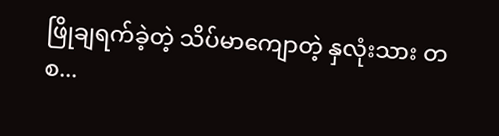ဖြိုချရက်ခဲ့တဲ့ သိပ်မာကျောတဲ့ နှလုံးသား တစ...